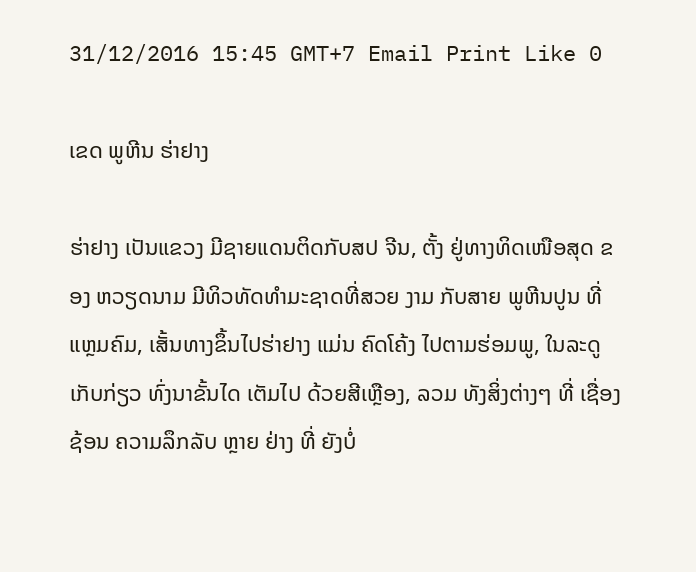31/12/2016 15:45 GMT+7 Email Print Like 0

ເຂດ ພູຫີນ ຮ່າຢາງ

ຮ່າຢາງ ເປັນແຂວງ ມີຊາຍແດນຕິດກັບສປ ຈີນ, ຕັ້ງ ຢູ່ທາງທິດເໜືອສຸດ ຂອງ ຫວຽດນາມ ມີທິວທັດທຳມະຊາດທີ່ສວຍ ງາມ ກັບສາຍ ພູຫີນປູນ ທີ່ແຫຼມຄົມ, ເສັ້ນທາງຂຶ້ນໄປຮ່າຢາງ ແມ່ນ ຄົດໂຄ້ງ ໄປຕາມຮ່ອມພູ, ໃນລະດູເກັບກ່ຽວ ທົ່ງນາຂັ້ນໄດ ເຕັມໄປ ດ້ວຍສີເຫຼືອງ, ລວມ ທັງສິ່ງຕ່າງໆ ທີ່ ເຊື່ອງຊ້ອນ ຄວາມລຶກລັບ ຫຼາຍ ຢ່າງ ທີ່ ຍັງບໍ່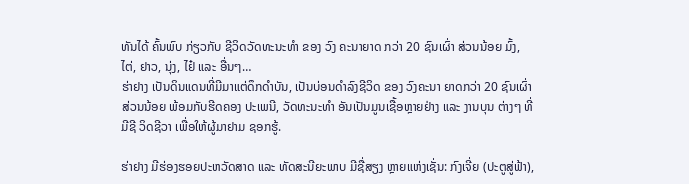ທັນໄດ້ ຄົ້ນພົບ ກ່ຽວກັບ ຊີວິດວັດທະນະທຳ ຂອງ ວົງ ຄະນາຍາດ ກວ່າ 20 ຊົນເຜົ່າ ສ່ວນນ້ອຍ ມົ້ງ, ໄຕ່, ຢາວ, ນຸ່ງ, ໄຢ໋ ແລະ ອື່ນໆ…
ຮ່າຢາງ ເປັນດິນແດນທີ່ມີມາແຕ່ດຶກດຳບັນ, ເປັນບ່ອນດຳລົງຊີວິດ ຂອງ ວົງຄະນາ ຍາດກວ່າ 20 ຊົນເຜົ່າສ່ວນນ້ອຍ ພ້ອມກັບຮີດຄອງ ປະເພນີ, ວັດທະນະທຳ ອັນເປັນມູນເຊື້ອຫຼາຍຢ່າງ ແລະ ງານບຸນ ຕ່າງໆ ທີ່ມີຊີ ວິດຊີວາ ເພື່ອໃຫ້ຜູ້ມາຢາມ ຊອກຮູ້.

ຮ່າຢາງ ມີຮ່ອງຮອຍປະຫວັດສາດ ແລະ ທັດສະນີຍະພາບ ມີຊື່ສຽງ ຫຼາຍແຫ່ງເຊັ່ນ: ກົງເຈີ່ຍ (ປະຕູສູ່ຟ້າ),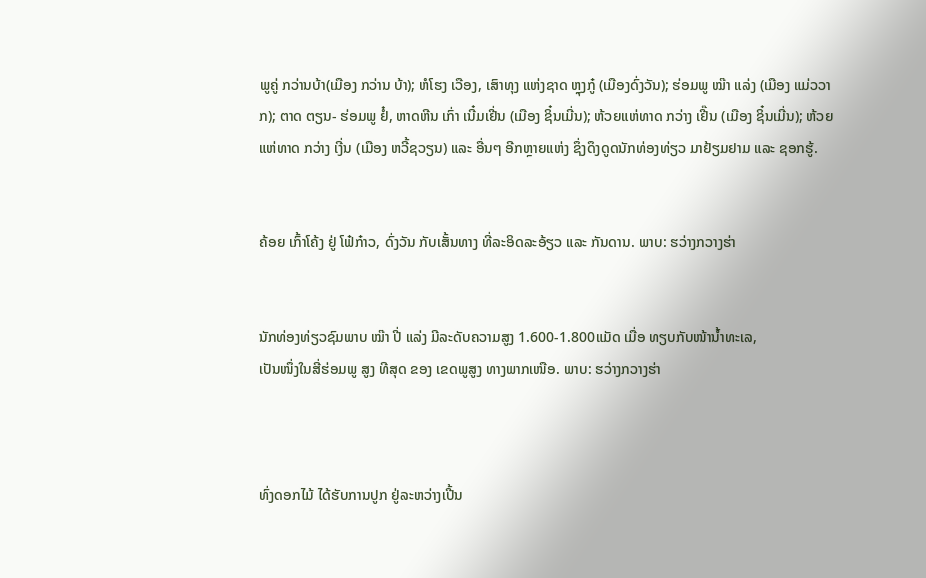ພູຄູ່ ກວ່ານບ້າ(ເມືອງ ກວ່ານ ບ້າ); ຫໍໂຮງ ເວືອງ, ເສົາທຸງ ແຫ່ງຊາດ ຫຼຸງກູ໋ (ເມືອງດົ່ງວັນ); ຮ່ອມພູ ໝ໊າ ແລ່ງ (ເມືອງ ແມ່ວວາກ); ຕາດ ຕຽນ- ຮ່ອມພູ ຢໍ໋, ຫາດຫີນ ເກົ່າ ເນີ໋ມເຢີ່ນ (ເມືອງ ຊິ໋ນເມີ່ນ); ຫ້ວຍແຫ່ທາດ ກວ່າງ ເຢີ໊ນ (ເມືອງ ຊິ໋ນເມີ່ນ); ຫ້ວຍແຫ່ທາດ ກວ່າງ ເງີ່ນ (ເມືອງ ຫວີ້ຊວຽນ) ແລະ ອື່ນໆ ອີກຫຼາຍແຫ່ງ ຊຶ່ງດຶງດູດນັກທ່ອງທ່ຽວ ມາຢ້ຽມຢາມ ແລະ ຊອກຮູ້.


ຄ້ອຍ ເກົ້າໂຄ້ງ ຢູ່ ໂຟ໋ກ໋າວ, ດົ່ງວັນ ກັບເສັ້ນທາງ ທີ່ລະອິດລະອ້ຽວ ແລະ ກັນດານ. ພາບ: ຮວ່າງກວາງຮ່າ


ນັກທ່ອງທ່ຽວຊົມພາບ ໝ໊າ ປີ່ ແລ່ງ ມີລະດັບຄວາມສູງ 1.600-1.800ແມັດ ເມື່ອ ທຽບກັບໜ້ານ້ຳທະເລ,
ເປັນໜຶ່ງໃນສີ່ຮ່ອມພູ ສູງ ທີສຸດ ຂອງ ເຂດພູສູງ ທາງພາກເໜືອ. ພາບ: ຮວ່າງກວາງຮ່າ



ທົ່ງດອກໄມ້ ໄດ້ຮັບການປູກ ຢູ່ລະຫວ່າງເປີ້ນ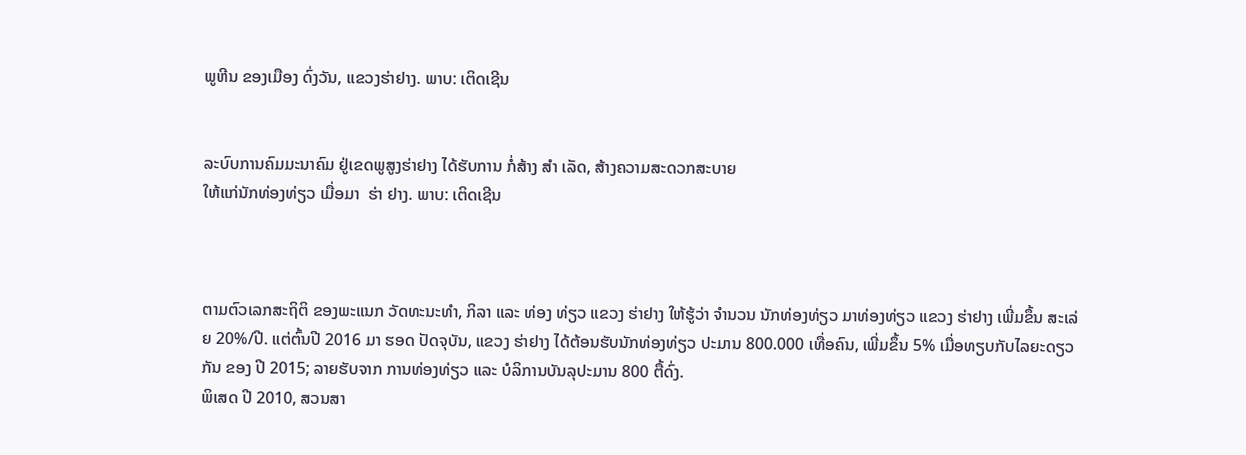ພູຫີນ ຂອງເມືອງ ດົ່ງວັນ, ແຂວງຮ່າຢາງ. ພາບ: ເຕິດເຊີນ


ລະບົບການຄົມມະນາຄົມ ຢູ່ເຂດພູສູງຮ່າຢາງ ໄດ້ຮັບການ ກໍ່ສ້າງ ສຳ ເລັດ, ສ້າງຄວາມສະດວກສະບາຍ
ໃຫ້ແກ່ນັກທ່ອງທ່ຽວ ເມື່ອມາ  ຮ່າ ຢາງ. ພາບ: ເຕິດເຊີນ



ຕາມຕົວເລກສະຖິຕິ ຂອງພະແນກ ວັດທະນະທຳ, ກິລາ ແລະ ທ່ອງ ທ່ຽວ ແຂວງ ຮ່າຢາງ ໃຫ້ຮູ້ວ່າ ຈຳນວນ ນັກທ່ອງທ່ຽວ ມາທ່ອງທ່ຽວ ແຂວງ ຮ່າຢາງ ເພີ່ມຂຶ້ນ ສະເລ່ຍ 20%/ປີ. ແຕ່ຕົ້ນປີ 2016 ມາ ຮອດ ປັດຈຸບັນ, ແຂວງ ຮ່າຢາງ ໄດ້ຕ້ອນຮັບນັກທ່ອງທ່ຽວ ປະມານ 800.000 ເທື່ອຄົນ, ເພີ່ມຂຶ້ນ 5% ເມື່ອທຽບກັບໄລຍະດຽວກັນ ຂອງ ປີ 2015; ລາຍຮັບຈາກ ການທ່ອງທ່ຽວ ແລະ ບໍລິການບັນລຸປະມານ 800 ຕື້ດົ່ງ.
ພິເສດ ປີ 2010, ສວນສາ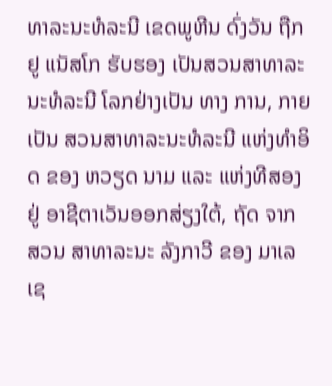ທາລະນະທໍລະນີ ເຂດພູຫີນ ດົ່ງວັນ ຖືກ ຢູ ແນັສໂກ ຮັບຮອງ ເປັນສວນສາທາລະນະທໍລະນີ ໂລກຢ່າງເປັນ ທາງ ການ, ກາຍເປັນ ສວນສາທາລະນະທໍລະນີ ແຫ່ງທຳອິດ ຂອງ ຫວຽດ ນາມ ແລະ ແຫ່ງທີສອງ ຢູ່ ອາຊີຕາເວັນອອກສ່ຽງໃຕ້, ຖັດ ຈາກ ສວນ ສາທາລະນະ ລັງກາວີ ຂອງ ມາເລເຊ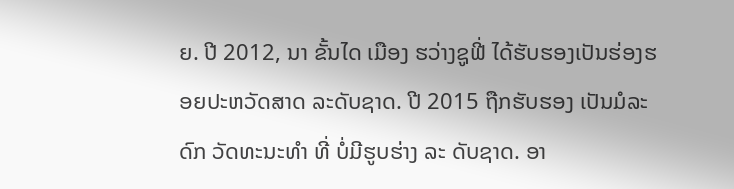ຍ. ປີ 2012, ນາ ຂັ້ນໄດ ເມືອງ ຮວ່າງຊູຟີ່ ໄດ້ຮັບຮອງເປັນຮ່ອງຮອຍປະຫວັດສາດ ລະດັບຊາດ. ປີ 2015 ຖືກຮັບຮອງ ເປັນມໍລະດົກ ວັດທະນະທຳ ທີ່ ບໍ່ມີຮູບຮ່າງ ລະ ດັບຊາດ. ອາ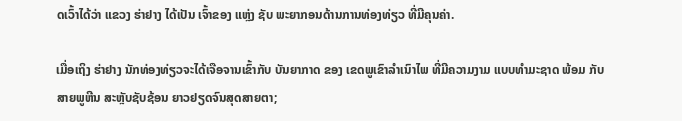ດເວົ້າໄດ້ວ່າ ແຂວງ ຮ່າຢາງ ໄດ້ເປັນ ເຈົ້າຂອງ ແຫຼ່ງ ຊັບ ພະຍາກອນດ້ານການທ່ອງທ່ຽວ ທີ່ມີຄຸນຄ່າ.

ເມື່ອເຖິງ ຮ່າຢາງ ນັກທ່ອງທ່ຽວຈະໄດ້ເຈືອຈານເຂົ້າກັບ ບັນຍາກາດ ຂອງ ເຂດພູເຂົາລຳເນົາໄພ ທີ່ມີຄວາມງາມ ແບບທຳມະຊາດ ພ້ອມ ກັບສາຍພູຫີນ ສະຫຼັບຊັບຊ້ອນ ຍາວຢຽດຈົນສຸດສາຍຕາ;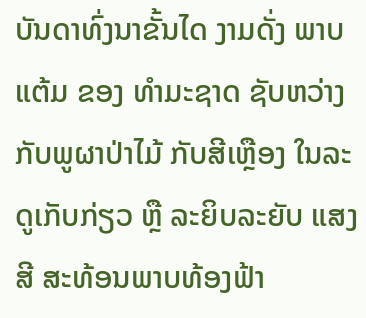ບັນດາທົ່ງນາຂັ້ນໄດ ງາມດັ່ງ ພາບແຕ້ມ ຂອງ ທຳມະຊາດ ຊັບຫວ່າງ ກັບພູຜາປ່າໄມ້ ກັບສີເຫຼືອງ ໃນລະດູເກັບກ່ຽວ ຫຼື ລະຍິບລະຍັບ ແສງ ສີ ສະທ້ອນພາບທ້ອງຟ້າ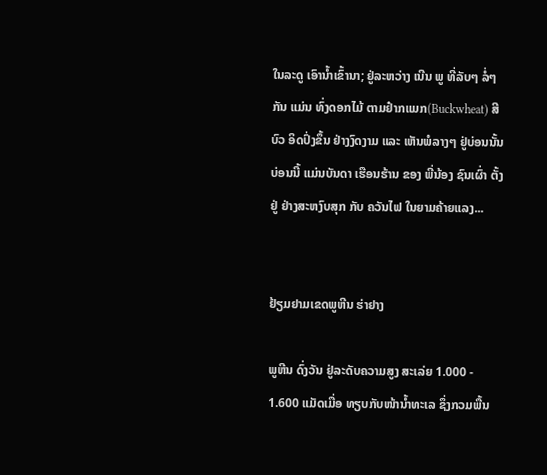ໃນລະດູ ເອົານ້ຳເຂົ້ານາ; ຢູ່ລະຫວ່າງ ເນີນ ພູ ທີ່ລັບໆ ລໍ່ໆກັນ ແມ່ນ ທົ່ງດອກໄມ້ ຕາມຢ໋າກແມກ(Buckwheat) ສີບົວ ອິດປົ່ງຂຶ້ນ ຢ່າງງົດງາມ ແລະ ເຫັນພໍລາງໆ ຢູ່ບ່ອນນັ້ນບ່ອນນີ້ ແມ່ນບັນດາ ເຮືອນຮ້ານ ຂອງ ພີ່ນ້ອງ ຊົນເຜົ່າ ຕັ້ງຢູ່ ຢ່າງສະຫງົບສຸກ ກັບ ຄວັນໄຟ ໃນຍາມຄ້າຍແລງ...


ຢ້ຽມຢາມເຂດພູຫີນ ຮ່າຢາງ

ພູຫີນ ດົ່ງວັນ ຢູ່ລະດັບຄວາມສູງ ສະເລ່ຍ 1.000 - 1.600 ແມັດເມື່ອ ທຽບກັບໜ້ານ້ຳທະເລ ຊຶ່ງກວມພື້ນ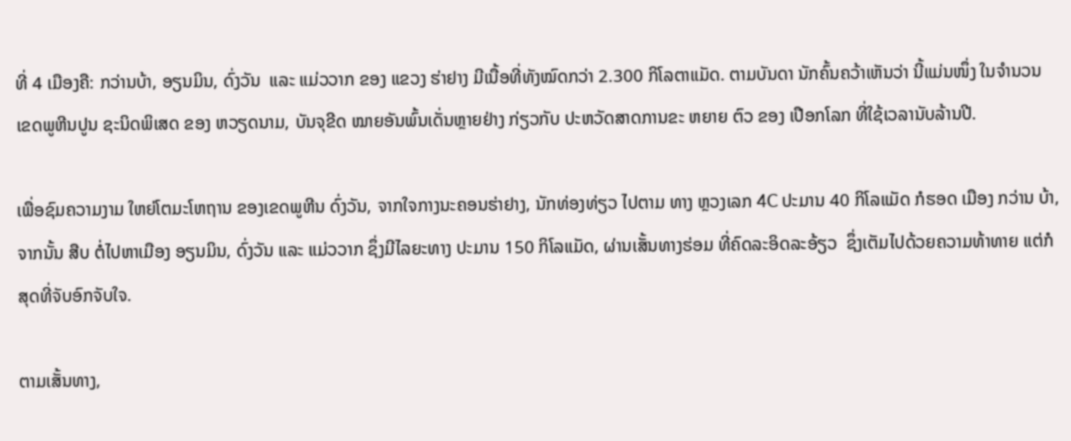ທີ່ 4 ເມືອງຄື: ກວ່ານບ້າ, ອຽນມິນ, ດົ່ງວັນ  ແລະ ແມ່ວວາກ ຂອງ ແຂວງ ຮ່າຢາງ ມີເນື້ອທີ່ທັງໝົດກວ່າ 2.300 ກິໂລຕາແມັດ. ຕາມບັນດາ ນັກຄົ້ນຄວ້າເຫັນວ່າ ນີ້ແມ່ນໜຶ່ງ ໃນຈຳນວນ ເຂດພູຫີນປູນ ຊະນິດພິເສດ ຂອງ ຫວຽດນາມ, ບັນຈຸຂີດ ໝາຍອັນພົ້ນເດັ່ນຫຼາຍຢ່າງ ກ່ຽວກັບ ປະຫວັດສາດການຂະ ຫຍາຍ ຕົວ ຂອງ ເປືອກໂລກ ທີ່ໃຊ້ເວລານັບລ້ານປີ.

ເພື່ອຊົມຄວາມງາມ ໃຫຍ່ໂຕມະໂຫຖານ ຂອງເຂດພູຫີນ ດົ່ງວັນ, ຈາກໃຈກາງນະຄອນຮ່າຢາງ, ນັກທ່ອງທ່ຽວ ໄປຕາມ ທາງ ຫຼວງເລກ 4C ປະມານ 40 ກິໂລແມັດ ກໍຮອດ ເມືອງ ກວ່ານ ບ້າ, ຈາກນັ້ນ ສືບ ຕໍ່ໄປຫາເມືອງ ອຽນມິນ, ດົ່ງວັນ ແລະ ແມ່ວວາກ ຊຶ່ງມີໄລຍະທາງ ປະມານ 150 ກິໂລແມັດ, ຜ່ານເສັ້ນທາງຮ່ອມ ທີ່ຄົດລະອິດລະອ້ຽວ  ຊຶ່ງເຕັມໄປດ້ວຍຄວາມທ້າທາຍ ແຕ່ກໍສຸດທີ່ຈັບອົກຈັບໃຈ.

ຕາມເສັ້ນທາງ,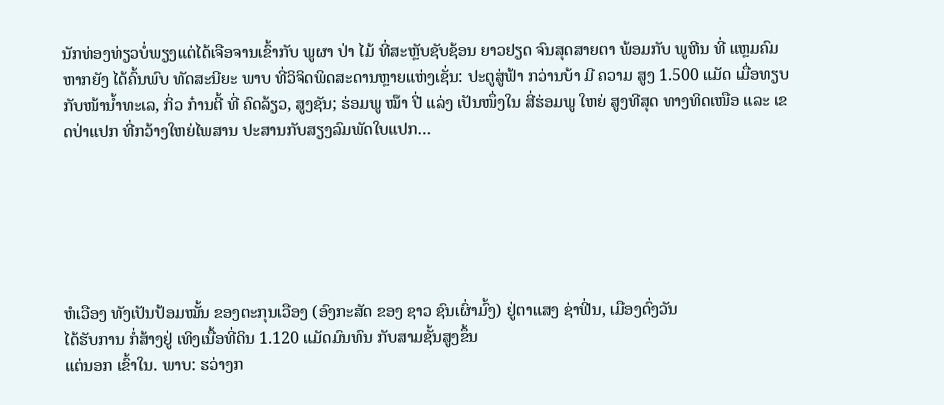ນັກທ່ອງທ່ຽວບໍ່ພຽງແຕ່ໄດ້ເຈືອຈານເຂົ້າກັບ ພູຜາ ປ່າ ໄມ້ ທີ່ສະຫຼັບຊັບຊ້ອນ ຍາວຢຽດ ຈົນສຸດສາຍຕາ ພ້ອມກັບ ພູຫີນ ທີ່ ແຫຼມຄົມ ຫາກຍັງ ໄດ້ຄົ້ນພົບ ທັດສະນີຍະ ພາບ ທີ່ວິຈິດພິດສະດານຫຼາຍແຫ່ງເຊັ່ນ: ປະຕູສູ່ຟ້າ ກວ່ານບ້າ ມີ ຄວາມ ສູງ 1.500 ແມັດ ເມື່ອທຽບກັບໜ້ານ້ຳທະເລ, ກິ່ວ ກ໋ານຕີ້ ທີ່ ຄົດລ້ຽວ, ສູງຊັນ; ຮ່ອມພູ ໝ໊າ ປີ່ ແລ່ງ ເປັນໜຶ່ງໃນ ສີ່ຮ່ອມພູ ໃຫຍ່ ສູງທີສຸດ ທາງທິດເໜືອ ແລະ ເຂດປ່າແປກ ທີ່ກວ້າງໃຫຍ່ໄພສານ ປະສານກັບສຽງລົມພັດໃບແປກ…






ຫໍເວືອງ ທັງເປັນປ້ອມໝັ້ນ ຂອງຕະກຸນເວືອງ (ອົງກະສັດ ຂອງ ຊາວ ຊົນເຜົ່າມົ້ງ) ຢູ່ຕາແສງ ຊ່າຟີ່ນ, ເມືອງດົ່ງວັນ
ໄດ້ຮັບການ ກໍ່ສ້າງຢູ່ ເທິງເນື້ອທີ່ດິນ 1.120 ແມັດມົນທົນ ກັບສາມຊັ້ນສູງຂຶ້ນ
ແຕ່ນອກ ເຂົ້າໃນ. ພາບ: ຮວ່າງກ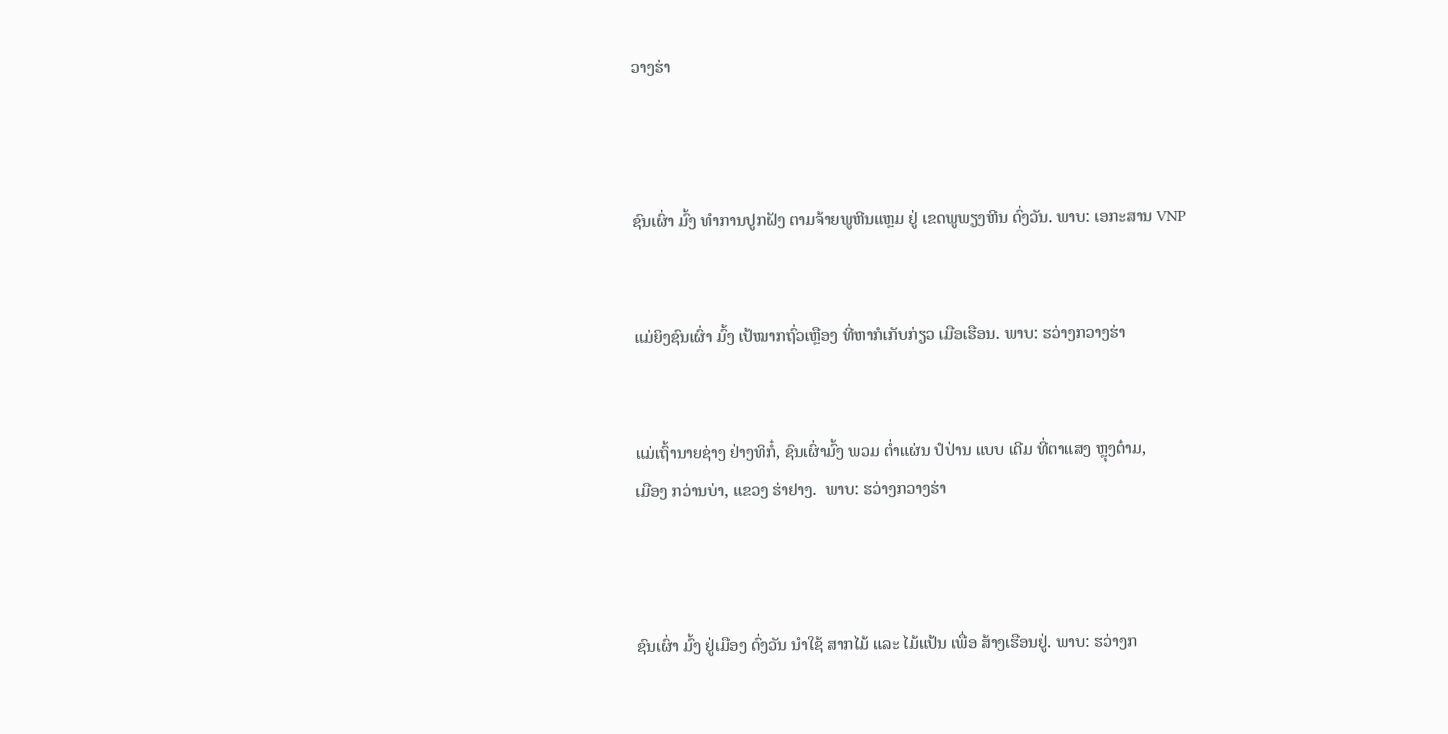ວາງຮ່າ



ຊົນເຜົ່າ ມົ້ງ ທຳການປູກຝັງ ຕາມຈ້າຍພູຫີນແຫຼມ ຢູ່ ເຂດພູພຽງຫີນ ດົ່ງວັນ. ພາບ: ເອກະສານ VNP


ແມ່ຍິງຊົນເຜົ່າ ມົ້ງ ເປ້ໝາກຖົ່ວເຫຼືອງ ທີ່ຫາກໍເກັບກ່ຽວ ເມືອເຮືອນ. ພາບ: ຮວ່າງກວາງຮ່າ


ແມ່ເຖົ້ານາຍຊ່າງ ຢ່າງທິກໍ໋, ຊົນເຜົ່າມົ້ງ ພວມ ຕ່ຳແຜ່ນ ປໍປ່ານ ແບບ ເດີມ ທີ່ຕາແສງ ຫຼຸງຕ໋າມ,
ເມືອງ ກວ່ານບ່າ, ແຂວງ ຮ່າຢາງ.  ພາບ: ຮວ່າງກວາງຮ່າ



ຊົນເຜົ່າ ມົ້ງ ຢູ່ເມືອງ ດົ່ງວັນ ນຳໃຊ້ ສາກໄມ້ ແລະ ໄມ້ແປ້ນ ເພື່ອ ສ້າງເຮືອນຢູ່. ພາບ: ຮວ່າງກ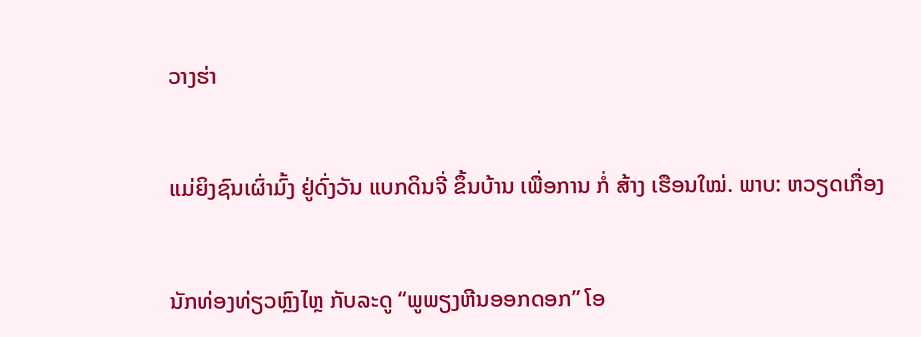ວາງຮ່າ


ແມ່ຍິງຊົນເຜົ່າມົ້ງ ຢູ່ດົ່ງວັນ ແບກດິນຈີ່ ຂຶ້ນບ້ານ ເພື່ອການ ກໍ່ ສ້າງ ເຮືອນໃໝ່. ພາບ: ຫວຽດເກື່ອງ


ນັກທ່ອງທ່ຽວຫຼົງໄຫຼ ກັບລະດູ “ພູພຽງຫີນອອກດອກ” ໂອ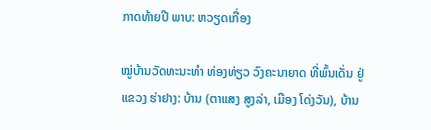ກາດທ້າຍປີ ພາບ: ຫວຽດເກື່ອງ

ໝູ່ບ້ານວັດທະນະທຳ ທ່ອງທ່ຽວ ວົງຄະນາຍາດ ທີ່ພົ້ນເດັ່ນ ຢູ່ແຂວງ ຮ່າຢາງ: ບ້ານ (ຕາແສງ ສູງລ່າ, ເມືອງ ໂດ່ງວັນ), ບ້ານ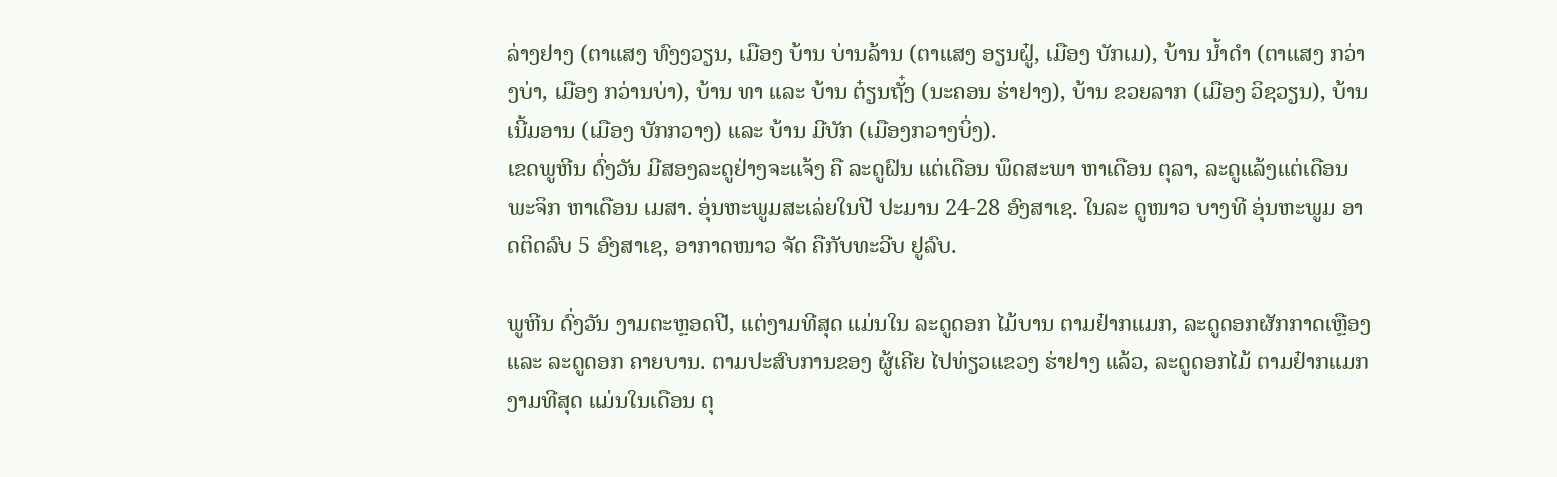ລ່າງຢາງ (ຕາແສງ ທົງງວຽນ, ເມືອງ ບ້ານ ບ່ານລ້ານ (ຕາແສງ ອຽນຝູ໋, ເມືອງ ບັກເມ), ບ້ານ ນ້ຳດຳ (ຕາແສງ ກວ່າງບ່າ, ເມືອງ ກວ່ານບ່າ), ບ້ານ ທາ ແລະ ບ້ານ ຕ໋ຽນຖັ໋ງ (ນະຄອນ ຮ່າຢາງ), ບ້ານ ຂວຍລາກ (ເມືອງ ວິຊວຽນ), ບ້ານ ເນີ້ມອານ (ເມືອງ ບັກກວາງ) ແລະ ບ້ານ ມີບັກ (ເມືອງກວາງບິ່ງ).
ເຂດພູຫີນ ດົ່ງວັນ ມີສອງລະດູຢ່າງຈະແຈ້ງ ຄື ລະດູຝົນ ແຕ່ເດືອນ ພຶດສະພາ ຫາເດືອນ ຕຸລາ, ລະດູແລ້ງແຕ່ເດືອນ ພະຈິກ ຫາເດືອນ ເມສາ. ອຸ່ນຫະພູມສະເລ່ຍໃນປີ ປະມານ 24-28 ອົງສາເຊ. ໃນລະ ດູໜາວ ບາງທີ ອຸ່ນຫະພູມ ອາດຕິດລົບ 5 ອົງສາເຊ, ອາກາດໜາວ ຈັດ ຄືກັບທະວີບ ຢູລົບ.

ພູຫີນ ດົ່ງວັນ ງາມຕະຫຼອດປີ, ແຕ່ງາມທີສຸດ ແມ່ນໃນ ລະດູດອກ ໄມ້ບານ ຕາມຢ໋າກແມກ, ລະດູດອກຜັກກາດເຫຼືອງ ແລະ ລະດູດອກ ຄາຍບານ. ຕາມປະສົບການຂອງ ຜູ້ເຄີຍ ໄປທ່ຽວແຂວງ ຮ່າຢາງ ແລ້ວ, ລະດູດອກໄມ້ ຕາມຢ໋າກແມກ ງາມທີສຸດ ແມ່ນໃນເດືອນ ຕຸ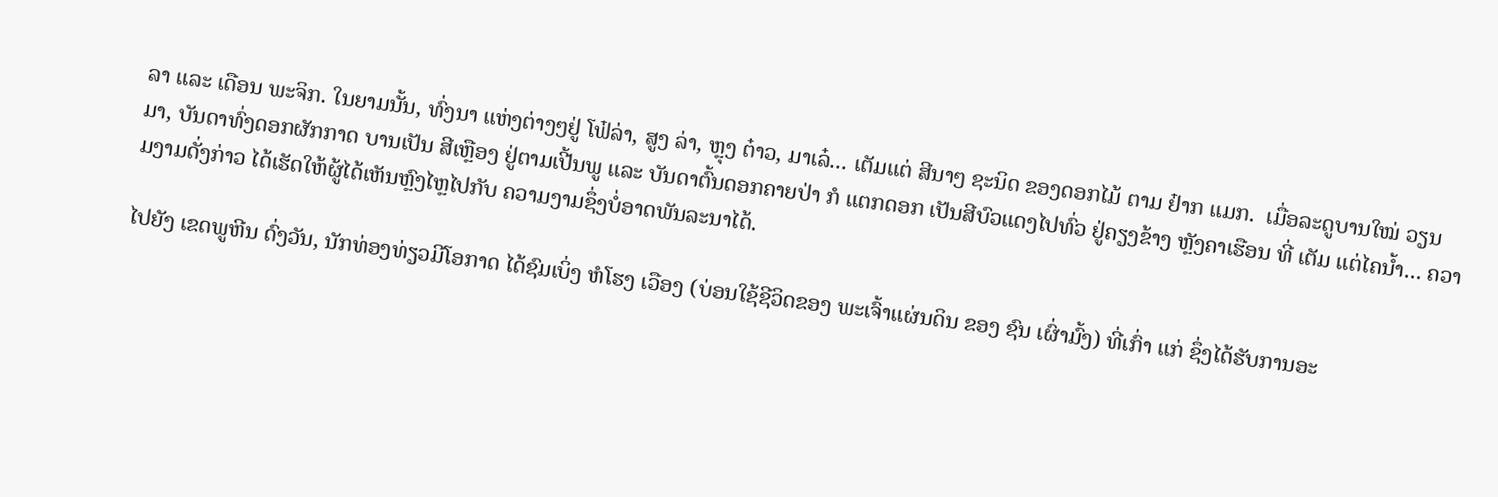ລາ ແລະ ເດືອນ ພະຈິກ. ໃນຍາມນັ້ນ, ທົ່ງນາ ແຫ່ງຕ່າງໆຢູ່ ໂຟ໋ລ່າ, ສູງ ລ່າ, ຫຼຸງ ຕ໋າວ, ມາເລ໋... ເຕັມແຕ່ ສີນາໆ ຊະນິດ ຂອງດອກໄມ້ ຕາມ ຢ໋າກ ແມກ.  ເມື່ອລະດູບານໃໝ່ ວຽນມາ, ບັນດາທົ່ງດອກຜັກກາດ ບານເປັນ ສີເຫຼືອງ ຢູ່ຕາມເປີ້ນພູ ແລະ ບັນດາຕົ້ນດອກຄາຍປ່າ ກໍ ແຕກດອກ ເປັນສີບົວແດງໄປທົ່ວ ຢູ່ຄຽງຂ້າງ ຫຼັງຄາເຮືອນ ທີ່ ເຕັມ ແຕ່ໄຄນ້ຳ... ຄວາມງາມດັ່ງກ່າວ ໄດ້ເຮັດໃຫ້ຜູ້ໄດ້ເຫັນຫຼົງໄຫຼໄປກັບ ຄວາມງາມຊຶ່ງບໍ່ອາດພັນລະນາໄດ້.

ໄປຍັງ ເຂດພູຫີນ ດົ່ງວັນ, ນັກທ່ອງທ່ຽວມີໂອກາດ ໄດ້ຊົມເບິ່ງ ຫໍໂຮງ ເວືອງ (ບ່ອນໃຊ້ຊີວິດຂອງ ພະເຈົ້າແຜ່ນດິນ ຂອງ ຊົນ ເຜົ່າມົ້ງ) ທີ່ເກົ່າ ແກ່ ຊຶ່ງໄດ້ຮັບການອະ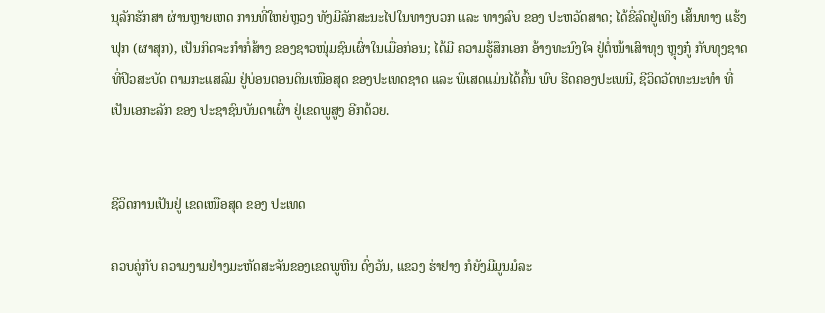ນຸລັກຮັກສາ ຜ່ານຫຼາຍເຫດ ການທີ່ໃຫຍ່ຫຼວງ ທັງມີລັກສະນະໄປໃນທາງບວກ ແລະ ທາງລົບ ຂອງ ປະຫວັດສາດ; ໄດ້ຂີ່ລົດຢູ່ເທິງ ເສັ້ນທາງ ແຮ້ງຟຸກ (ຜາສຸກ), ເປັນກິດຈະກຳກໍ່ສ້າງ ຂອງຊາວໜຸ່ມຊົນເຜົ່າໃນເມື່ອກ່ອນ; ໄດ້ມີ ຄວາມຮູ້ສຶກເອກ ອ້າງທະນົງໃຈ ຢູ່ຕໍ່ໜ້າເສົາທຸງ ຫຼຸງກູ໋ ກັບທຸງຊາດ ທີ່ປິວສະບັດ ຕາມກະແສລົມ ຢູ່ບ່ອນຕອນດິນເໜືອສຸດ ຂອງປະເທດຊາດ ແລະ ພິເສດແມ່ນໄດ້ຄົ້ນ ພົບ ຮີດຄອງປະເພນີ, ຊີວິດວັດທະນະທຳ ທີ່ເປັນເອກະລັກ ຂອງ ປະຊາຊົນບັນດາເຜົ່າ ຢູ່ເຂດພູສູງ ອີກດ້ວຍ.


ຊີວິດການເປັນຢູ່ ເຂດເໜືອສຸດ ຂອງ ປະເທດ

ຄວບຄູ່ກັບ ຄວາມງາມຢ່າງມະຫັດສະຈັນຂອງເຂດພູຫີນ ດົ່ງວັນ, ແຂວງ ຮ່າຢາງ ກໍຍັງມີມູນມໍລະ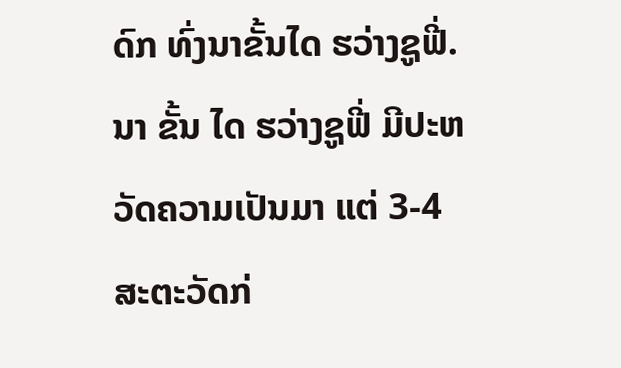ດົກ ທົ່ງນາຂັ້ນໄດ ຮວ່າງຊູຟີ່. ນາ ຂັ້ນ ໄດ ຮວ່າງຊູຟີ່ ມີປະຫວັດຄວາມເປັນມາ ແຕ່ 3-4 ສະຕະວັດກ່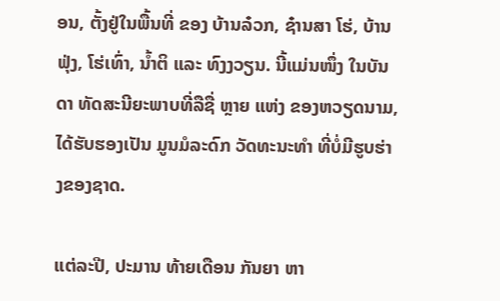ອນ, ຕັ້ງຢູ່ໃນພື້ນທີ່ ຂອງ ບ້ານລ໋ວກ, ຊ໋ານສາ ໂຮ່, ບ້ານຟຸ່ງ, ໂຮ່ເທົ່າ, ນ້ຳຕິ ແລະ ທົງງວຽນ. ນີ້ແມ່ນໜຶ່ງ ໃນບັນດາ ທັດສະນີຍະພາບທີ່ລືຊື່ ຫຼາຍ ແຫ່ງ ຂອງຫວຽດນາມ, ໄດ້ຮັບຮອງເປັນ ມູນມໍລະດົກ ວັດທະນະທຳ ທີ່ບໍ່ມີຮູບຮ່າງຂອງຊາດ.

ແຕ່ລະປີ, ປະມານ ທ້າຍເດືອນ ກັນຍາ ຫາ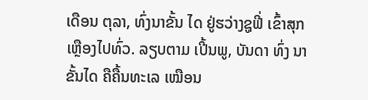ເດືອນ ຕຸລາ, ທົ່ງນາຂັ້ນ ໄດ ຢູ່ຮວ່າງຊູຟີ່ ເຂົ້າສຸກເຫຼືອງໄປທົ່ວ. ລຽບຕາມ ເປີ້ນພູ, ບັນດາ ທົ່ງ ນາຂັ້ນໄດ ຄືຄື້ນທະເລ ເໝືອນ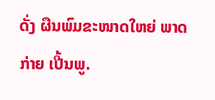ດັ່ງ ຜືນພົມຂະໜາດໃຫຍ່ ພາດ ກ່າຍ ເປີ້ນພູ.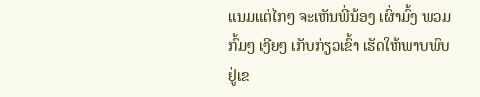ແນມແຕ່ໄກໆ ຈະເຫັນພີ່ນ້ອງ ເຜົ່າມົ້ງ ພວມ ກົ້ມໆ ເງີຍໆ ເກັບກ່ຽວເຂົ້າ ເຮັດໃຫ້ພາບພົບ ຢູ່ເຂ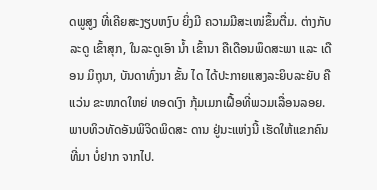ດພູສູງ ທີ່ເຄີຍສະງຽບຫງົບ ຍິ່ງມີ ຄວາມມີສະເໜ່ຂຶ້ນຕື່ມ. ຕ່າງກັບລະດູ ເຂົ້າສຸກ, ໃນລະດູເອົາ ນ້ຳ ເຂົ້ານາ ຄືເດືອນພຶດສະພາ ແລະ ເດືອນ ມິຖຸນາ, ບັນດາທົ່ງນາ ຂັ້ນ ໄດ ໄດ້ປະກາຍແສງລະຍິບລະຍັບ ຄືແວ່ນ ຂະໜາດໃຫຍ່ ທອດເງົາ ກຸ້ມເມກເຝື້ອທີ່ພວມເລື່ອນລອຍ. ພາບທິວທັດອັນພິຈິດພິດສະ ດານ ຢູ່ນະແຫ່ງນີ້ ເຮັດໃຫ້ແຂກຄົນທີ່ມາ ບໍ່ຢາກ ຈາກໄປ.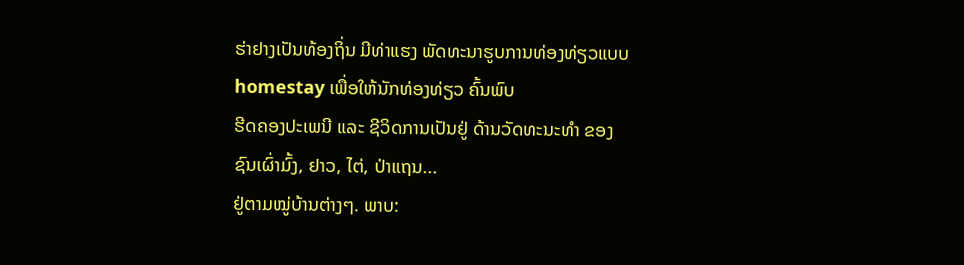ຮ່າຢາງເປັນທ້ອງຖິ່ນ ມີທ່າແຮງ ພັດທະນາຮູບການທ່ອງທ່ຽວແບບ homestay ເພື່ອໃຫ້ນັກທ່ອງທ່ຽວ ຄົ້ນພົບ
ຮີດຄອງປະເພນີ ແລະ ຊີວິດການເປັນຢູ່ ດ້ານວັດທະນະທຳ ຂອງ ຊົນເຜົ່າມົ້ງ, ຢາວ, ໄຕ່, ປ່າແຖນ...
ຢູ່ຕາມໝູ່ບ້ານຕ່າງໆ. ພາບ: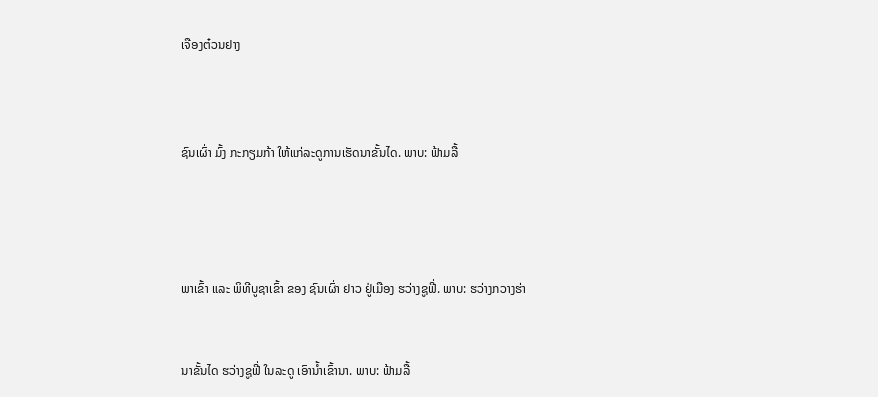ເຈືອງຕ໋ວນຢາງ



ຊົນເຜົ່າ ມົ້ງ ກະກຽມກ້າ ໃຫ້ແກ່ລະດູການເຮັດນາຂັ້ນໄດ. ພາບ: ຟ້າມລື້




ພາເຂົ້າ ແລະ ພິທີບູຊາເຂົ້າ ຂອງ ຊົນເຜົ່າ ຢາວ ຢູ່ເມືອງ ຮວ່າງຊູຟີ່. ພາບ: ຮວ່າງກວາງຮ່າ


ນາຂັ້ນໄດ ຮວ່າງຊູຟີ່ ໃນລະດູ ເອົານ້ຳເຂົ້ານາ. ພາບ: ຟ້າມລື້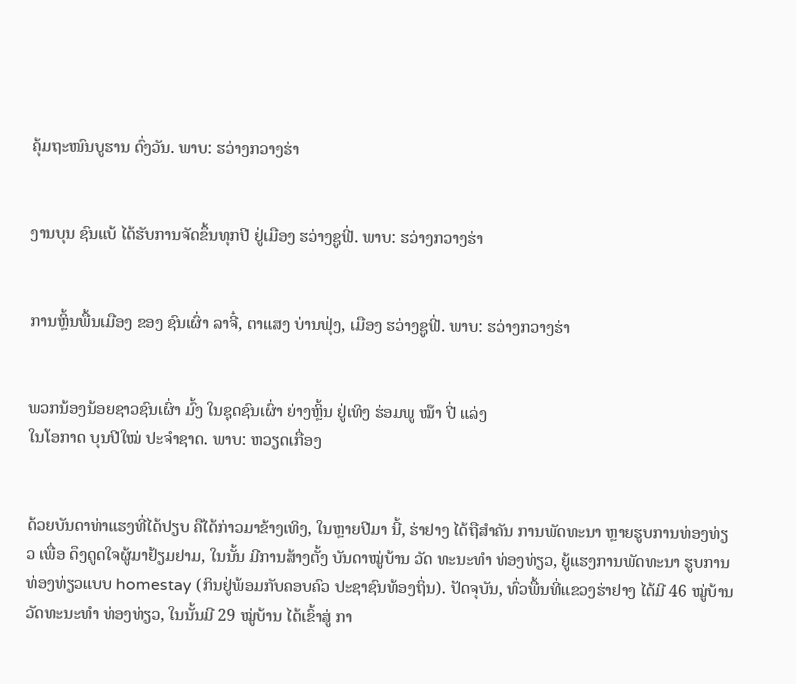ຄຸ້ມຖະໜົນບູຮານ ດົ່ງວັນ. ພາບ: ຮວ່າງກວາງຮ່າ


ງານບຸນ ຊົນແບ້ ໄດ້ຮັບການຈັດຂຶ້ນທຸກປີ ຢູ່ເມືອງ ຮວ່າງຊູຟີ່. ພາບ: ຮວ່າງກວາງຮ່າ


ການຫຼິ້ນພື້ນເມືອງ ຂອງ ຊົນເຜົ່າ ລາຈີ໋, ຕາແສງ ບ່ານຟຸ່ງ, ເມືອງ ຮວ່າງຊູຟີ່. ພາບ: ຮວ່າງກວາງຮ່າ


ພວກນ້ອງນ້ອຍຊາວຊົນເຜົ່າ ມົ້ງ ໃນຊຸດຊົນເຜົ່າ ຍ່າງຫຼິ້ນ ຢູ່ເທິງ ຮ່ອມພູ ໝ໊າ ປີ່ ແລ່ງ
ໃນໂອກາດ ບຸນປີໃໝ່ ປະຈຳຊາດ. ພາບ: ຫວຽດເກື່ອງ


ດ້ວຍບັນດາທ່າແຮງທີ່ໄດ້ປຽບ ຄືໄດ້ກ່າວມາຂ້າງເທິງ, ໃນຫຼາຍປີມາ ນີ້, ຮ່າຢາງ ໄດ້ຖືສຳຄັນ ການພັດທະນາ ຫຼາຍຮູບການທ່ອງທ່ຽວ ເພື່ອ ດຶງດູດໃຈຜູ້ມາຢ້ຽມຢາມ, ໃນນັ້ນ ມີການສ້າງຕັ້ງ ບັນດາໝູ່ບ້ານ ວັດ ທະນະທຳ ທ່ອງທ່ຽວ, ຍູ້ແຮງການພັດທະນາ ຮູບການທ່ອງທ່ຽວແບບ homestay (ກິນຢູ່ພ້ອມກັບຄອບຄົວ ປະຊາຊົນທ້ອງຖິ່ນ). ປັດຈຸບັນ, ທົ່ວພື້ນທີ່ແຂວງຮ່າຢາງ ໄດ້ມີ 46 ໝູ່ບ້ານ ວັດທະນະທຳ ທ່ອງທ່ຽວ, ໃນນັ້ນມີ 29 ໝູ່ບ້ານ ໄດ້ເຂົ້າສູ່ ກາ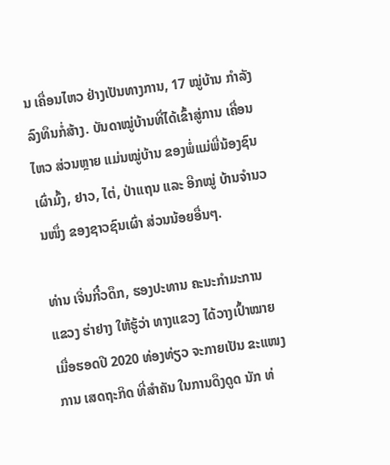ນ ເຄື່ອນໄຫວ ຢ່າງເປັນທາງການ, 17 ໝູ່ບ້ານ ກຳລັງລົງທຶນກໍ່ສ້າງ. ບັນດາໝູ່ບ້ານທີ່ໄດ້ເຂົ້າສູ່ການ ເຄື່ອນໄຫວ ສ່ວນຫຼາຍ ແມ່ນໝູ່ບ້ານ ຂອງພໍ່ແມ່ພີ່ນ້ອງຊົນເຜົ່າມົ້ງ, ຢາວ, ໄຕ່, ປ່າແຖນ ແລະ ອີກໝູ່ ບ້ານຈຳນວນໜຶ່ງ ຂອງຊາວຊົນເຜົ່າ ສ່ວນນ້ອຍອື່ນໆ.

ທ່ານ ເຈິ່ນກີ໋ວດຶກ, ຮອງປະທານ ຄະນະກຳມະການ ແຂວງ ຮ່າຢາງ ໃຫ້ຮູ້ວ່າ ທາງແຂວງ ໄດ້ວາງເປົ້າໝາຍ ເມື່ອຮອດປີ 2020 ທ່ອງທ່ຽວ ຈະກາຍເປັນ ຂະແໜງການ ເສດຖະກິດ ທີ່ສຳຄັນ ໃນການດຶງດູດ ນັກ ທ່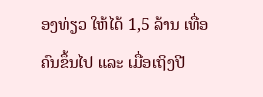ອງທ່ຽວ ໃຫ້ໄດ້ 1,5 ລ້ານ ເທື່ອຄົນຂຶ້ນໄປ ແລະ ເມື່ອເຖິງປີ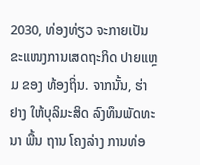2030, ທ່ອງທ່ຽວ ຈະກາຍເປັນ ຂະແໜງການເສດຖະກິດ ປາຍແຫຼມ ຂອງ ທ້ອງຖິ່ນ. ຈາກນັ້ນ, ຮ່າຢາງ ໃຫ້ບຸລິມະສິດ ລົງທຶນພັດທະນາ ພື້ນ ຖານ ໂຄງລ່າງ ການທ່ອ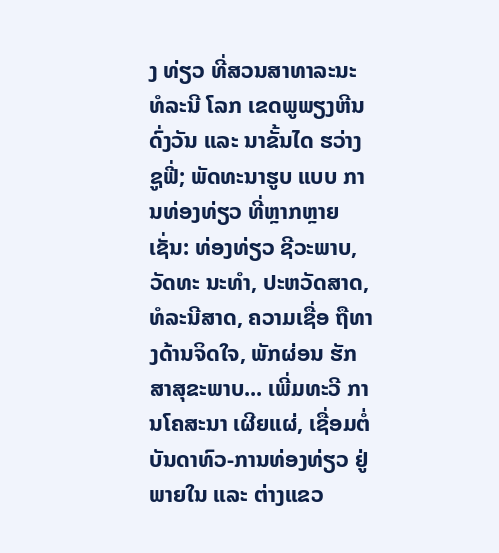ງ ທ່ຽວ ທີ່ສວນສາທາລະນະ ທໍລະນີ ໂລກ ເຂດພູພຽງຫີນ ດົ່ງວັນ ແລະ ນາຂັ້ນໄດ ຮວ່າງຊູຟີ່; ພັດທະນາຮູບ ແບບ ການທ່ອງທ່ຽວ ທີ່ຫຼາກຫຼາຍເຊັ່ນ: ທ່ອງທ່ຽວ ຊີວະພາບ, ວັດທະ ນະທຳ, ປະຫວັດສາດ, ທໍລະນີສາດ, ຄວາມເຊື່ອ ຖືທາງດ້ານຈິດໃຈ, ພັກຜ່ອນ ຮັກສາສຸຂະພາບ... ເພີ່ມທະວີ ການໂຄສະນາ ເຜີຍແຜ່, ເຊື່ອມຕໍ່ ບັນດາທົວ-ການທ່ອງທ່ຽວ ຢູ່ພາຍໃນ ແລະ ຕ່າງແຂວ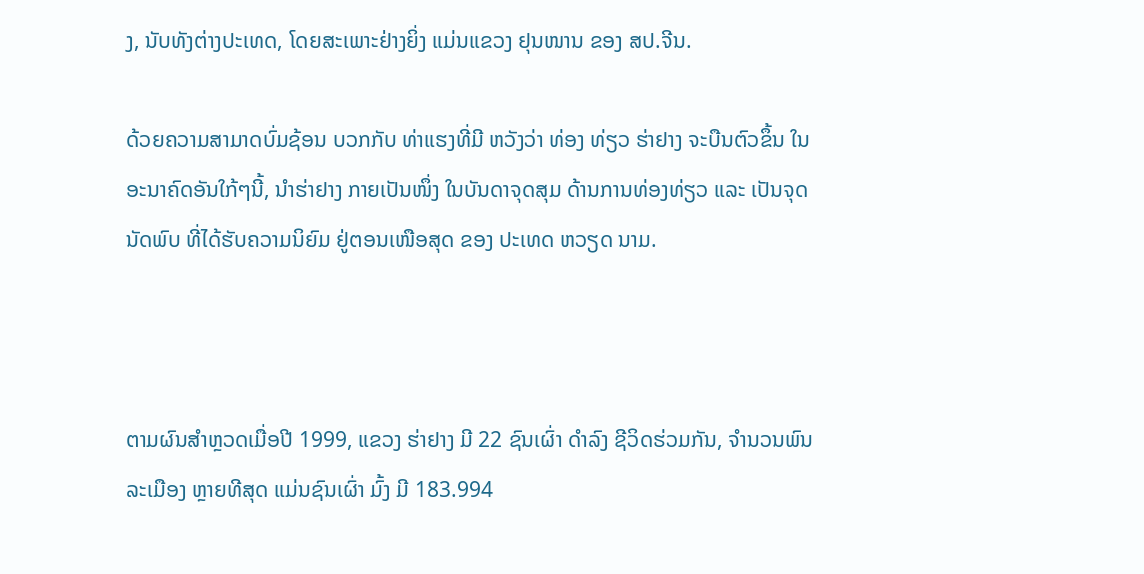ງ, ນັບທັງຕ່າງປະເທດ, ໂດຍສະເພາະຢ່າງຍິ່ງ ແມ່ນແຂວງ ຢຸນໜານ ຂອງ ສປ.ຈີນ.

ດ້ວຍຄວາມສາມາດບົ່ມຊ້ອນ ບວກກັບ ທ່າແຮງທີ່ມີ ຫວັງວ່າ ທ່ອງ ທ່ຽວ ຮ່າຢາງ ຈະບືນຕົວຂຶ້ນ ໃນອະນາຄົດອັນໃກ້ໆນີ້, ນຳຮ່າຢາງ ກາຍເປັນໜຶ່ງ ໃນບັນດາຈຸດສຸມ ດ້ານການທ່ອງທ່ຽວ ແລະ ເປັນຈຸດ ນັດພົບ ທີ່ໄດ້ຮັບຄວາມນິຍົມ ຢູ່ຕອນເໜືອສຸດ ຂອງ ປະເທດ ຫວຽດ ນາມ.



ຕາມຜົນສຳຫຼວດເມື່ອປີ 1999, ແຂວງ ຮ່າຢາງ ມີ 22 ຊົນເຜົ່າ ດຳລົງ ຊີວິດຮ່ວມກັນ, ຈຳນວນພົນລະເມືອງ ຫຼາຍທີສຸດ ແມ່ນຊົນເຜົ່າ ມົ້ງ ມີ 183.994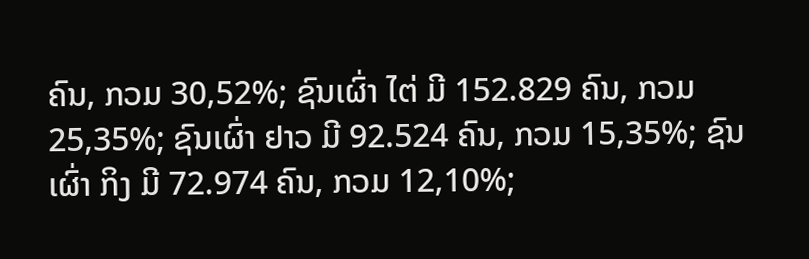ຄົນ, ກວມ 30,52%; ຊົນເຜົ່າ ໄຕ່ ມີ 152.829 ຄົນ, ກວມ 25,35%; ຊົນເຜົ່າ ຢາວ ມີ 92.524 ຄົນ, ກວມ 15,35%; ຊົນເຜົ່າ ກິງ ມີ 72.974 ຄົນ, ກວມ 12,10%;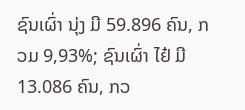ຊົນເຜົ່າ ນຸ່ງ ມີ 59.896 ຄົນ, ກວມ 9,93%; ຊົນເຜົ່າ ໄຢ໋ ມີ 13.086 ຄົນ, ກວ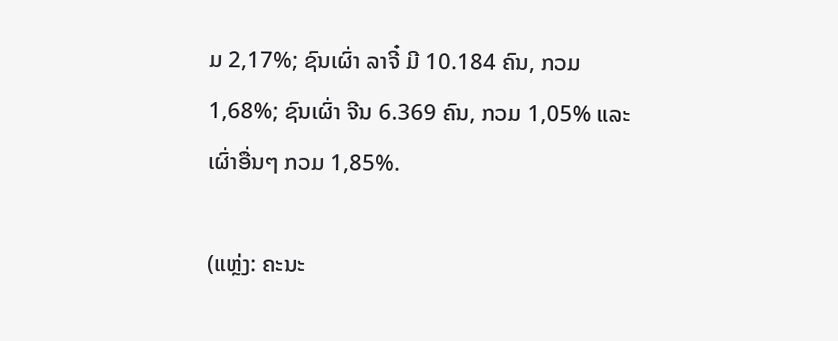ມ 2,17%; ຊົນເຜົ່າ ລາຈີ໋ ມີ 10.184 ຄົນ, ກວມ 1,68%; ຊົນເຜົ່າ ຈີນ 6.369 ຄົນ, ກວມ 1,05% ແລະ ເຜົ່າອື່ນໆ ກວມ 1,85%.

(ແຫຼ່ງ: ຄະນະ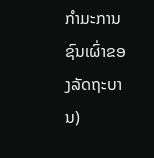ກຳມະການຊົນເຜົ່າຂອງລັດຖະບານ)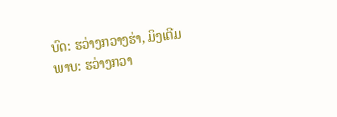ບົດ: ຮວ່າງກວາງຮ່າ, ມິງເຕີມ
ພາບ: ຮວ່າງກວາ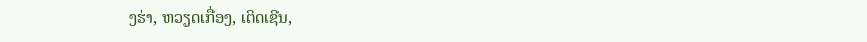ງຮ່າ, ຫວຽດເກື່ອງ, ເຕິດເຊີນ,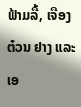ຟ້າມລື້, ເຈືອງ ຕ໋ວນ ຢາງ ແລະ ເອ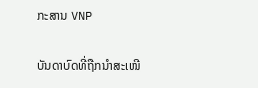ກະສານ VNP

ບັນດາບົດທີ່ຖືກນຳສະເໜີ